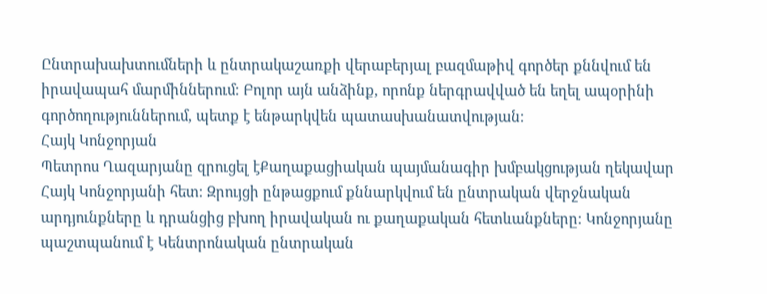Ընտրախախտումների և ընտրակաշառքի վերաբերյալ բազմաթիվ գործեր քննվում են իրավապահ մարմիններում։ Բոլոր այն անձինք, որոնք ներգրավված են եղել ապօրինի գործողություններում, պետք է ենթարկվեն պատասխանատվության։
Հայկ Կոնջորյան
Պետրոս Ղազարյանը զրուցել էՔաղաքացիական պայմանագիր խմբակցության ղեկավար Հայկ Կոնջորյանի հետ։ Զրույցի ընթացքում քննարկվում են ընտրական վերջնական արդյունքները և դրանցից բխող իրավական ու քաղաքական հետևանքները։ Կոնջորյանը պաշտպանում է Կենտրոնական ընտրական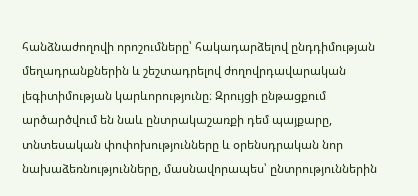հանձնաժողովի որոշումները՝ հակադարձելով ընդդիմության մեղադրանքներին և շեշտադրելով ժողովրդավարական լեգիտիմության կարևորությունը։ Զրույցի ընթացքում արծարծվում են նաև ընտրակաշառքի դեմ պայքարը, տնտեսական փոփոխությունները և օրենսդրական նոր նախաձեռնությունները, մասնավորապես՝ ընտրություններին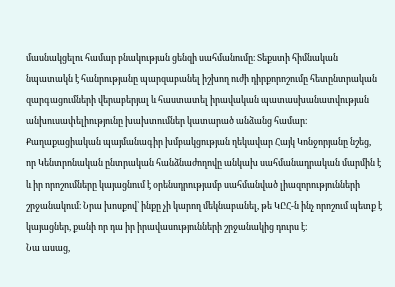մասնակցելու համար բնակության ցենզի սահմանումը։ Տեքստի հիմնական նպատակն է հանրությանը պարզաբանել իշխող ուժի դիրքորոշումը հետընտրական զարգացումների վերաբերյալ և հաստատել իրավական պատասխանատվության անխուսափելիությունը խախտումներ կատարած անձանց համար։
Քաղաքացիական պայմանագիր խմբակցության ղեկավար Հայկ Կոնջորյանը նշեց, որ Կենտրոնական ընտրական հանձնաժողովը անկախ սահմանադրական մարմին է և իր որոշումները կայացնում է օրենսդրությամբ սահմանված լիազորությունների շրջանակում։ Նրա խոսքով՝ ինքը չի կարող մեկնաբանել, թե ԿԸՀ‑ն ինչ որոշում պետք է կայացներ, քանի որ դա իր իրավասությունների շրջանակից դուրս է։
Նա ասաց,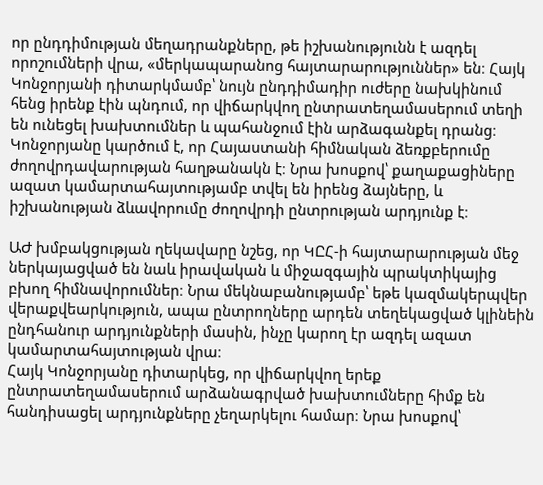որ ընդդիմության մեղադրանքները, թե իշխանությունն է ազդել որոշումների վրա, «մերկապարանոց հայտարարություններ» են։ Հայկ Կոնջորյանի դիտարկմամբ՝ նույն ընդդիմադիր ուժերը նախկինում հենց իրենք էին պնդում, որ վիճարկվող ընտրատեղամասերում տեղի են ունեցել խախտումներ և պահանջում էին արձագանքել դրանց։ Կոնջորյանը կարծում է, որ Հայաստանի հիմնական ձեռքբերումը ժողովրդավարության հաղթանակն է։ Նրա խոսքով՝ քաղաքացիները ազատ կամարտահայտությամբ տվել են իրենց ձայները, և իշխանության ձևավորումը ժողովրդի ընտրության արդյունք է։

ԱԺ խմբակցության ղեկավարը նշեց, որ ԿԸՀ‑ի հայտարարության մեջ ներկայացված են նաև իրավական և միջազգային պրակտիկայից բխող հիմնավորումներ։ Նրա մեկնաբանությամբ՝ եթե կազմակերպվեր վերաքվեարկություն, ապա ընտրողները արդեն տեղեկացված կլինեին ընդհանուր արդյունքների մասին, ինչը կարող էր ազդել ազատ կամարտահայտության վրա։
Հայկ Կոնջորյանը դիտարկեց, որ վիճարկվող երեք ընտրատեղամասերում արձանագրված խախտումները հիմք են հանդիսացել արդյունքները չեղարկելու համար։ Նրա խոսքով՝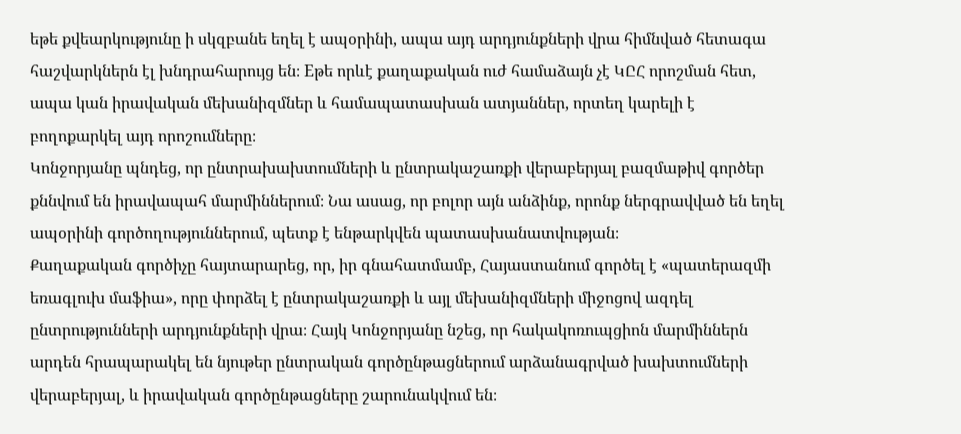եթե քվեարկությունը ի սկզբանե եղել է ապօրինի, ապա այդ արդյունքների վրա հիմնված հետագա հաշվարկներն էլ խնդրահարույց են։ Eթե որևէ քաղաքական ուժ համաձայն չէ ԿԸՀ որոշման հետ, ապա կան իրավական մեխանիզմներ և համապատասխան ատյաններ, որտեղ կարելի է բողոքարկել այդ որոշումները։
Կոնջորյանը պնդեց, որ ընտրախախտումների և ընտրակաշառքի վերաբերյալ բազմաթիվ գործեր քննվում են իրավապահ մարմիններում։ Նա ասաց, որ բոլոր այն անձինք, որոնք ներգրավված են եղել ապօրինի գործողություններում, պետք է ենթարկվեն պատասխանատվության։
Քաղաքական գործիչը հայտարարեց, որ, իր գնահատմամբ, Հայաստանում գործել է «պատերազմի եռագլուխ մաֆիա», որը փորձել է ընտրակաշառքի և այլ մեխանիզմների միջոցով ազդել ընտրությունների արդյունքների վրա։ Հայկ Կոնջորյանը նշեց, որ հակակոռուպցիոն մարմիններն արդեն հրապարակել են նյութեր ընտրական գործընթացներում արձանագրված խախտումների վերաբերյալ, և իրավական գործընթացները շարունակվում են։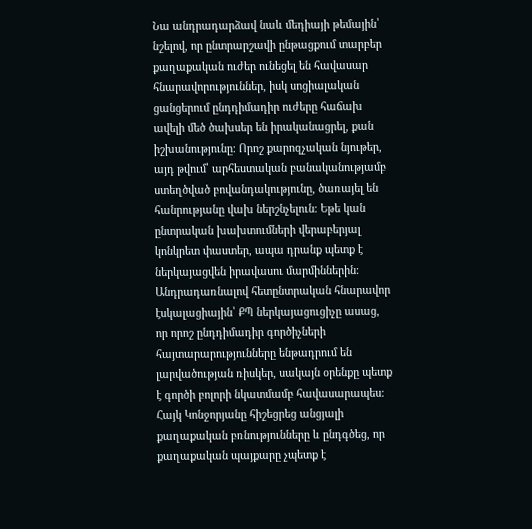Նա անդրադարձավ նաև մեդիայի թեմային՝ նշելով, որ ընտրարշավի ընթացքում տարբեր քաղաքական ուժեր ունեցել են հավասար հնարավորություններ, իսկ սոցիալական ցանցերում ընդդիմադիր ուժերը հաճախ ավելի մեծ ծախսեր են իրականացրել, քան իշխանությունը։ Որոշ քարոզչական նյութեր, այդ թվում՝ արհեստական բանականությամբ ստեղծված բովանդակությունը, ծառայել են հանրությանը վախ ներշնչելուն։ Եթե կան ընտրական խախտումների վերաբերյալ կոնկրետ փաստեր, ապա դրանք պետք է ներկայացվեն իրավասու մարմիններին։
Անդրադառնալով հետընտրական հնարավոր էսկալացիային՝ ՔՊ ներկայացուցիչը ասաց, որ որոշ ընդդիմադիր գործիչների հայտարարությունները ենթադրում են լարվածության ռիսկեր, սակայն օրենքը պետք է գործի բոլորի նկատմամբ հավասարապես։ Հայկ Կոնջորյանը հիշեցրեց անցյալի քաղաքական բռնությունները և ընդգծեց, որ քաղաքական պայքարը չպետք է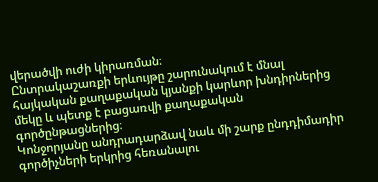վերածվի ուժի կիրառման։
Ընտրակաշառքի երևույթը շարունակում է մնալ հայկական քաղաքական կյանքի կարևոր խնդիրներից մեկը և պետք է բացառվի քաղաքական գործընթացներից։
Կոնջորյանը անդրադարձավ նաև մի շարք ընդդիմադիր գործիչների երկրից հեռանալու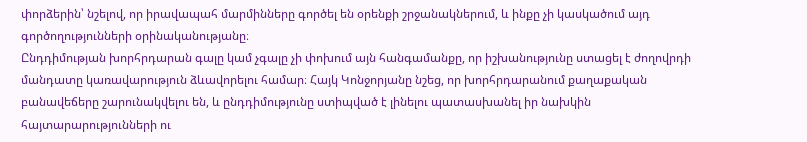փորձերին՝ նշելով, որ իրավապահ մարմինները գործել են օրենքի շրջանակներում, և ինքը չի կասկածում այդ գործողությունների օրինականությանը։
Ընդդիմության խորհրդարան գալը կամ չգալը չի փոխում այն հանգամանքը, որ իշխանությունը ստացել է ժողովրդի մանդատը կառավարություն ձևավորելու համար։ Հայկ Կոնջորյանը նշեց, որ խորհրդարանում քաղաքական բանավեճերը շարունակվելու են, և ընդդիմությունը ստիպված է լինելու պատասխանել իր նախկին հայտարարությունների ու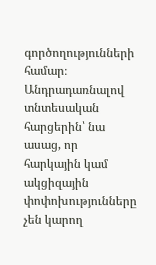գործողությունների համար։
Անդրադառնալով տնտեսական հարցերին՝ նա ասաց, որ հարկային կամ ակցիզային փոփոխությունները չեն կարող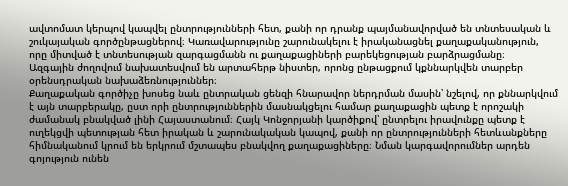ավտոմատ կերպով կապվել ընտրությունների հետ, քանի որ դրանք պայմանավորված են տնտեսական և շուկայական գործընթացներով։ Կառավարությունը շարունակելու է իրականացնել քաղաքականություն, որը միտված է տնտեսության զարգացմանն ու քաղաքացիների բարեկեցության բարձրացմանը։
Ազգային ժողովում նախատեսվում են արտահերթ նիստեր, որոնց ընթացքում կքննարկվեն տարբեր օրենսդրական նախաձեռնություններ։
Քաղաքական գործիչը խոսեց նաև ընտրական ցենզի հնարավոր ներդրման մասին՝ նշելով, որ քննարկվում է այն տարբերակը, ըստ որի ընտրություններին մասնակցելու համար քաղաքացին պետք է որոշակի ժամանակ բնակված լինի Հայաստանում։ Հայկ Կոնջորյանի կարծիքով՝ ընտրելու իրավունքը պետք է ուղեկցվի պետության հետ իրական և շարունակական կապով, քանի որ ընտրությունների հետևանքները հիմնականում կրում են երկրում մշտապես բնակվող քաղաքացիները։ Նման կարգավորումներ արդեն գոյություն ունեն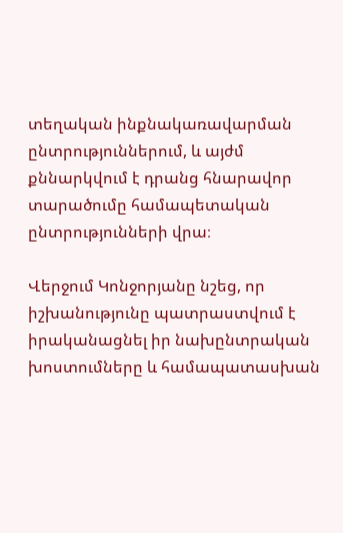տեղական ինքնակառավարման ընտրություններում, և այժմ քննարկվում է դրանց հնարավոր տարածումը համապետական ընտրությունների վրա։

Վերջում Կոնջորյանը նշեց, որ իշխանությունը պատրաստվում է իրականացնել իր նախընտրական խոստումները և համապատասխան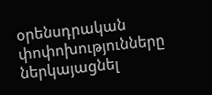օրենսդրական փոփոխությունները ներկայացնել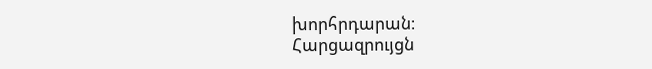խորհրդարան։
Հարցազրույցն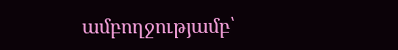ամբողջությամբ՝